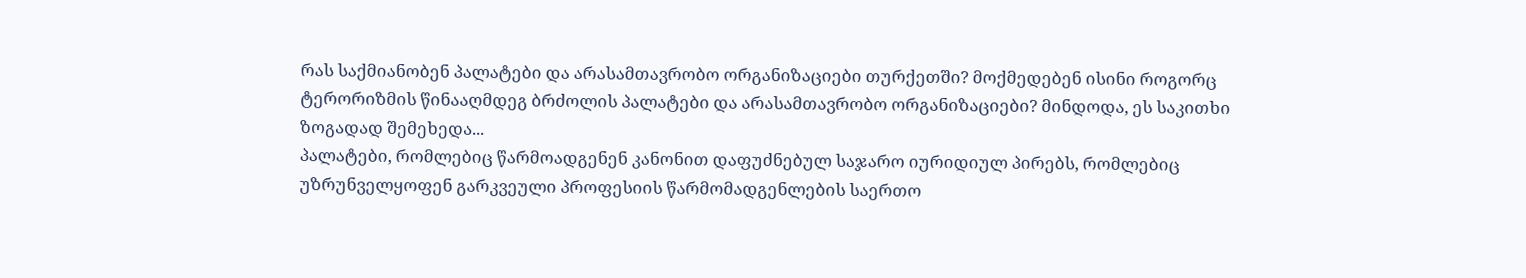რას საქმიანობენ პალატები და არასამთავრობო ორგანიზაციები თურქეთში? მოქმედებენ ისინი როგორც ტერორიზმის წინააღმდეგ ბრძოლის პალატები და არასამთავრობო ორგანიზაციები? მინდოდა, ეს საკითხი ზოგადად შემეხედა...
პალატები, რომლებიც წარმოადგენენ კანონით დაფუძნებულ საჯარო იურიდიულ პირებს, რომლებიც უზრუნველყოფენ გარკვეული პროფესიის წარმომადგენლების საერთო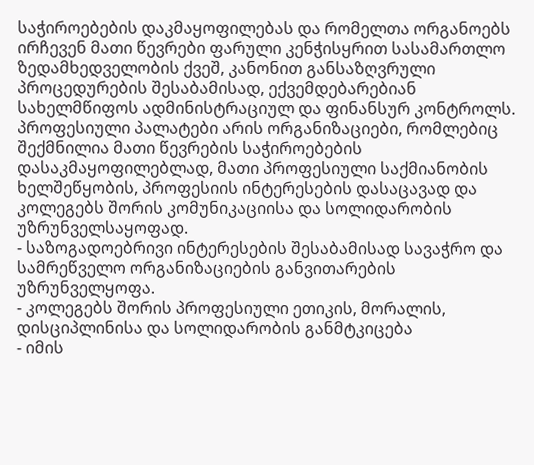საჭიროებების დაკმაყოფილებას და რომელთა ორგანოებს ირჩევენ მათი წევრები ფარული კენჭისყრით სასამართლო ზედამხედველობის ქვეშ, კანონით განსაზღვრული პროცედურების შესაბამისად, ექვემდებარებიან სახელმწიფოს ადმინისტრაციულ და ფინანსურ კონტროლს.
პროფესიული პალატები არის ორგანიზაციები, რომლებიც შექმნილია მათი წევრების საჭიროებების დასაკმაყოფილებლად, მათი პროფესიული საქმიანობის ხელშეწყობის, პროფესიის ინტერესების დასაცავად და კოლეგებს შორის კომუნიკაციისა და სოლიდარობის უზრუნველსაყოფად.
- საზოგადოებრივი ინტერესების შესაბამისად სავაჭრო და სამრეწველო ორგანიზაციების განვითარების უზრუნველყოფა.
- კოლეგებს შორის პროფესიული ეთიკის, მორალის, დისციპლინისა და სოლიდარობის განმტკიცება
- იმის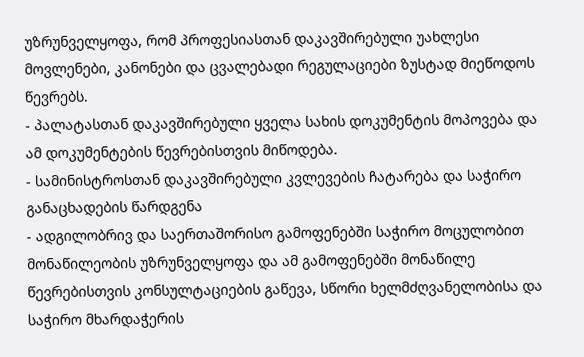უზრუნველყოფა, რომ პროფესიასთან დაკავშირებული უახლესი მოვლენები, კანონები და ცვალებადი რეგულაციები ზუსტად მიეწოდოს წევრებს.
- პალატასთან დაკავშირებული ყველა სახის დოკუმენტის მოპოვება და ამ დოკუმენტების წევრებისთვის მიწოდება.
- სამინისტროსთან დაკავშირებული კვლევების ჩატარება და საჭირო განაცხადების წარდგენა
- ადგილობრივ და საერთაშორისო გამოფენებში საჭირო მოცულობით მონაწილეობის უზრუნველყოფა და ამ გამოფენებში მონაწილე წევრებისთვის კონსულტაციების გაწევა, სწორი ხელმძღვანელობისა და საჭირო მხარდაჭერის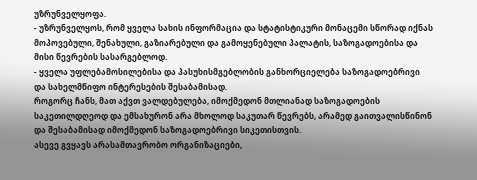უზრუნველყოფა.
- უზრუნველყოს, რომ ყველა სახის ინფორმაცია და სტატისტიკური მონაცემი სწორად იქნას მოპოვებული, შენახული, გაზიარებული და გამოყენებული პალატის, საზოგადოებისა და მისი წევრების სასარგებლოდ.
- ყველა უფლებამოსილებისა და პასუხისმგებლობის განხორციელება საზოგადოებრივი და სახელმწიფო ინტერესების შესაბამისად.
როგორც ჩანს, მათ აქვთ ვალდებულება, იმოქმედონ მთლიანად საზოგადოების საკეთილდღეოდ და ემსახურონ არა მხოლოდ საკუთარ წევრებს, არამედ გაითვალისწინონ და შესაბამისად იმოქმედონ საზოგადოებრივი სიკეთისთვის.
ასევე გვყავს არასამთავრობო ორგანიზაციები,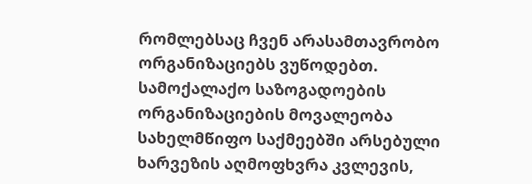რომლებსაც ჩვენ არასამთავრობო ორგანიზაციებს ვუწოდებთ.
სამოქალაქო საზოგადოების ორგანიზაციების მოვალეობა სახელმწიფო საქმეებში არსებული ხარვეზის აღმოფხვრა კვლევის,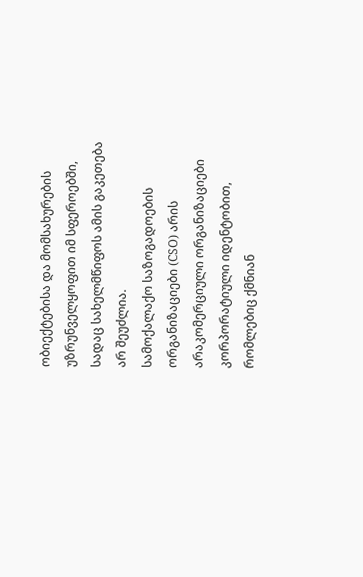ობიექტებისა და მომსახურების უზრუნველყოფით იმ სფეროებში, სადაც სახელმწიფოს ამის გაკეთება არ შეუძლია.
სამოქალაქო საზოგადოების ორგანიზაციები (CSO) არის არაკომერციული ორგანიზაციები კორპორატიული იდენტობით, რომლებიც ქმნიან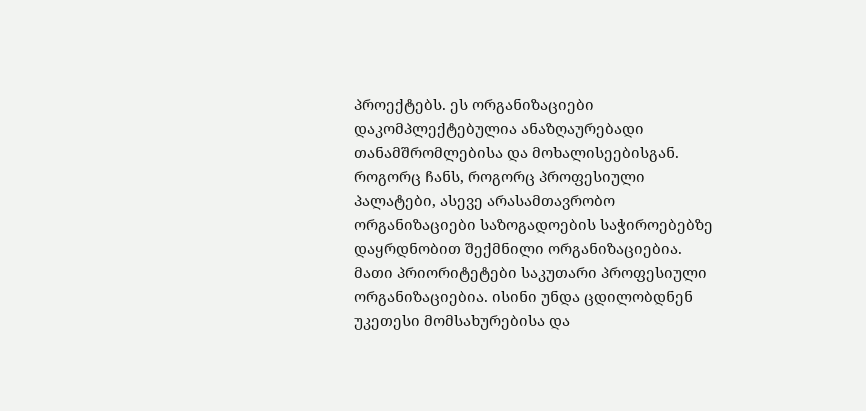პროექტებს. ეს ორგანიზაციები დაკომპლექტებულია ანაზღაურებადი თანამშრომლებისა და მოხალისეებისგან.
როგორც ჩანს, როგორც პროფესიული პალატები, ასევე არასამთავრობო ორგანიზაციები საზოგადოების საჭიროებებზე დაყრდნობით შექმნილი ორგანიზაციებია. მათი პრიორიტეტები საკუთარი პროფესიული ორგანიზაციებია. ისინი უნდა ცდილობდნენ უკეთესი მომსახურებისა და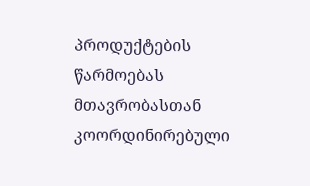პროდუქტების წარმოებას მთავრობასთან კოორდინირებული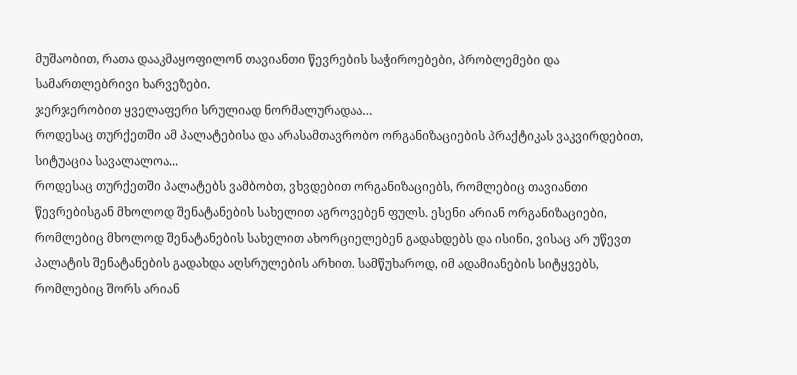მუშაობით, რათა დააკმაყოფილონ თავიანთი წევრების საჭიროებები, პრობლემები და სამართლებრივი ხარვეზები.
ჯერჯერობით ყველაფერი სრულიად ნორმალურადაა…
როდესაც თურქეთში ამ პალატებისა და არასამთავრობო ორგანიზაციების პრაქტიკას ვაკვირდებით, სიტუაცია სავალალოა...
როდესაც თურქეთში პალატებს ვამბობთ, ვხვდებით ორგანიზაციებს, რომლებიც თავიანთი წევრებისგან მხოლოდ შენატანების სახელით აგროვებენ ფულს. ესენი არიან ორგანიზაციები, რომლებიც მხოლოდ შენატანების სახელით ახორციელებენ გადახდებს და ისინი, ვისაც არ უწევთ პალატის შენატანების გადახდა აღსრულების არხით. სამწუხაროდ, იმ ადამიანების სიტყვებს, რომლებიც შორს არიან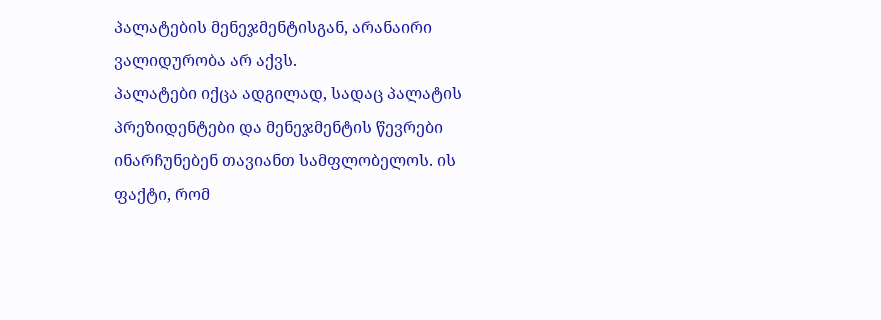პალატების მენეჯმენტისგან, არანაირი ვალიდურობა არ აქვს.
პალატები იქცა ადგილად, სადაც პალატის პრეზიდენტები და მენეჯმენტის წევრები ინარჩუნებენ თავიანთ სამფლობელოს. ის ფაქტი, რომ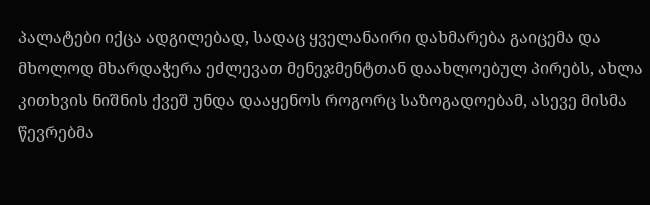პალატები იქცა ადგილებად, სადაც ყველანაირი დახმარება გაიცემა და მხოლოდ მხარდაჭერა ეძლევათ მენეჯმენტთან დაახლოებულ პირებს, ახლა კითხვის ნიშნის ქვეშ უნდა დააყენოს როგორც საზოგადოებამ, ასევე მისმა წევრებმა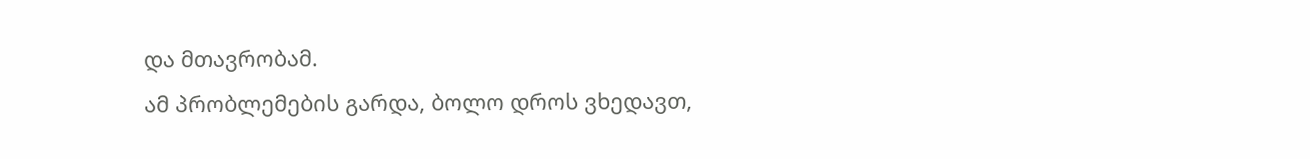და მთავრობამ.
ამ პრობლემების გარდა, ბოლო დროს ვხედავთ,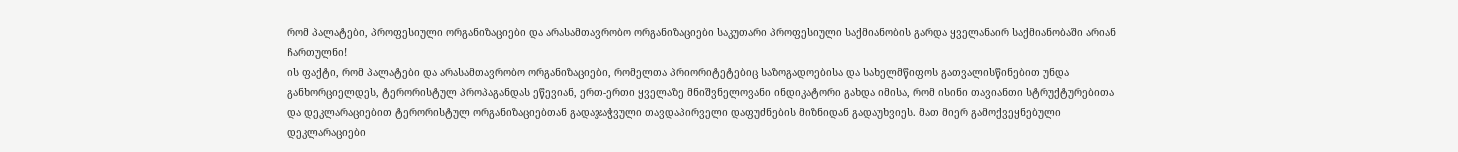რომ პალატები, პროფესიული ორგანიზაციები და არასამთავრობო ორგანიზაციები საკუთარი პროფესიული საქმიანობის გარდა ყველანაირ საქმიანობაში არიან ჩართულნი!
ის ფაქტი, რომ პალატები და არასამთავრობო ორგანიზაციები, რომელთა პრიორიტეტებიც საზოგადოებისა და სახელმწიფოს გათვალისწინებით უნდა განხორციელდეს, ტერორისტულ პროპაგანდას ეწევიან, ერთ-ერთი ყველაზე მნიშვნელოვანი ინდიკატორი გახდა იმისა, რომ ისინი თავიანთი სტრუქტურებითა და დეკლარაციებით ტერორისტულ ორგანიზაციებთან გადაჯაჭვული თავდაპირველი დაფუძნების მიზნიდან გადაუხვიეს. მათ მიერ გამოქვეყნებული დეკლარაციები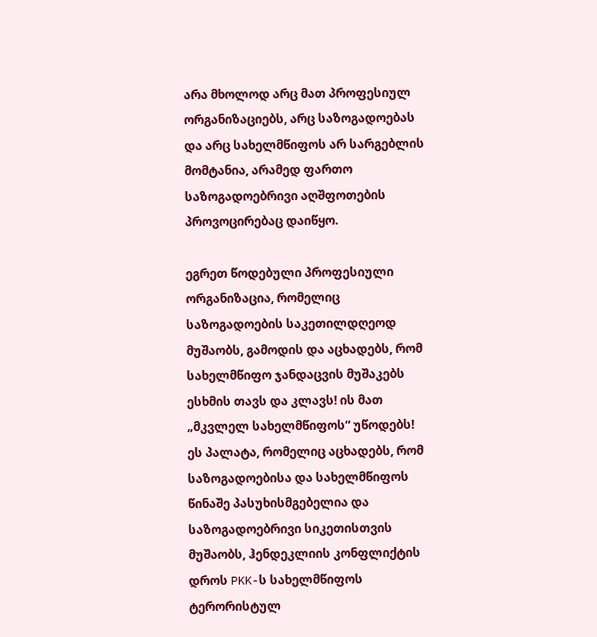არა მხოლოდ არც მათ პროფესიულ ორგანიზაციებს, არც საზოგადოებას და არც სახელმწიფოს არ სარგებლის მომტანია, არამედ ფართო საზოგადოებრივი აღშფოთების პროვოცირებაც დაიწყო.

ეგრეთ წოდებული პროფესიული ორგანიზაცია, რომელიც საზოგადოების საკეთილდღეოდ მუშაობს, გამოდის და აცხადებს, რომ სახელმწიფო ჯანდაცვის მუშაკებს ესხმის თავს და კლავს! ის მათ „მკვლელ სახელმწიფოს“ უწოდებს!
ეს პალატა, რომელიც აცხადებს, რომ საზოგადოებისა და სახელმწიფოს წინაშე პასუხისმგებელია და საზოგადოებრივი სიკეთისთვის მუშაობს, ჰენდეკლიის კონფლიქტის დროს PKK-ს სახელმწიფოს ტერორისტულ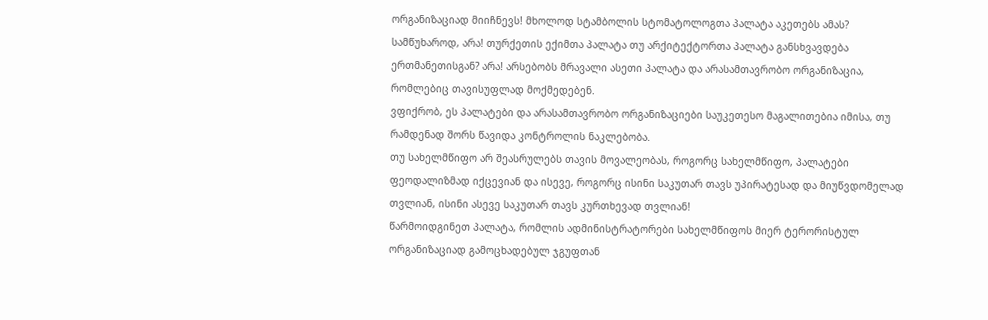ორგანიზაციად მიიჩნევს! მხოლოდ სტამბოლის სტომატოლოგთა პალატა აკეთებს ამას? სამწუხაროდ, არა! თურქეთის ექიმთა პალატა თუ არქიტექტორთა პალატა განსხვავდება ერთმანეთისგან? არა! არსებობს მრავალი ასეთი პალატა და არასამთავრობო ორგანიზაცია, რომლებიც თავისუფლად მოქმედებენ.
ვფიქრობ, ეს პალატები და არასამთავრობო ორგანიზაციები საუკეთესო მაგალითებია იმისა, თუ რამდენად შორს წავიდა კონტროლის ნაკლებობა.
თუ სახელმწიფო არ შეასრულებს თავის მოვალეობას, როგორც სახელმწიფო, პალატები ფეოდალიზმად იქცევიან და ისევე, როგორც ისინი საკუთარ თავს უპირატესად და მიუწვდომელად თვლიან, ისინი ასევე საკუთარ თავს კურთხევად თვლიან!
წარმოიდგინეთ პალატა, რომლის ადმინისტრატორები სახელმწიფოს მიერ ტერორისტულ ორგანიზაციად გამოცხადებულ ჯგუფთან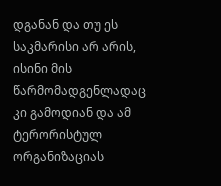დგანან და თუ ეს საკმარისი არ არის, ისინი მის წარმომადგენლადაც კი გამოდიან და ამ ტერორისტულ ორგანიზაციას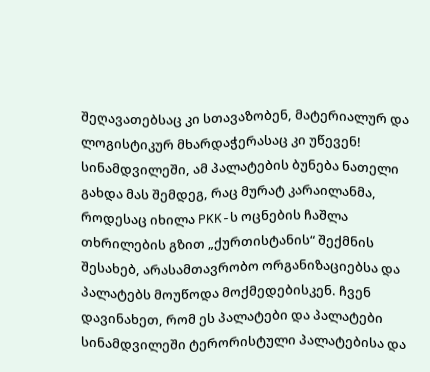შეღავათებსაც კი სთავაზობენ, მატერიალურ და ლოგისტიკურ მხარდაჭერასაც კი უწევენ!
სინამდვილეში, ამ პალატების ბუნება ნათელი გახდა მას შემდეგ, რაც მურატ კარაილანმა, როდესაც იხილა PKK-ს ოცნების ჩაშლა თხრილების გზით „ქურთისტანის“ შექმნის შესახებ, არასამთავრობო ორგანიზაციებსა და პალატებს მოუწოდა მოქმედებისკენ. ჩვენ დავინახეთ, რომ ეს პალატები და პალატები სინამდვილეში ტერორისტული პალატებისა და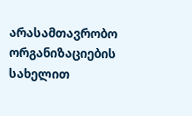არასამთავრობო ორგანიზაციების სახელით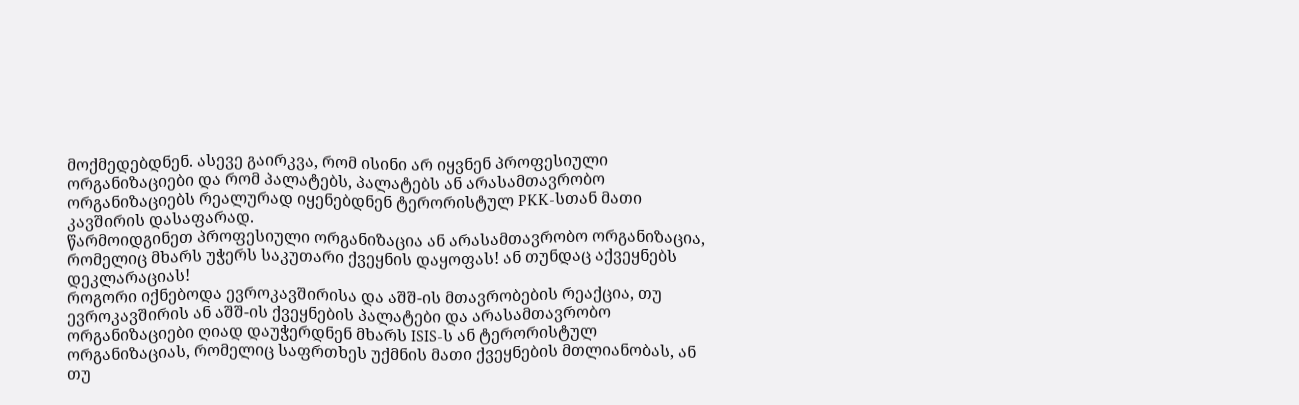მოქმედებდნენ. ასევე გაირკვა, რომ ისინი არ იყვნენ პროფესიული ორგანიზაციები და რომ პალატებს, პალატებს ან არასამთავრობო ორგანიზაციებს რეალურად იყენებდნენ ტერორისტულ PKK-სთან მათი კავშირის დასაფარად.
წარმოიდგინეთ პროფესიული ორგანიზაცია ან არასამთავრობო ორგანიზაცია, რომელიც მხარს უჭერს საკუთარი ქვეყნის დაყოფას! ან თუნდაც აქვეყნებს დეკლარაციას!
როგორი იქნებოდა ევროკავშირისა და აშშ-ის მთავრობების რეაქცია, თუ ევროკავშირის ან აშშ-ის ქვეყნების პალატები და არასამთავრობო ორგანიზაციები ღიად დაუჭერდნენ მხარს ISIS-ს ან ტერორისტულ ორგანიზაციას, რომელიც საფრთხეს უქმნის მათი ქვეყნების მთლიანობას, ან თუ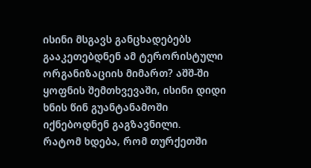ისინი მსგავს განცხადებებს გააკეთებდნენ ამ ტერორისტული ორგანიზაციის მიმართ? აშშ-ში ყოფნის შემთხვევაში, ისინი დიდი ხნის წინ გუანტანამოში იქნებოდნენ გაგზავნილი.
რატომ ხდება, რომ თურქეთში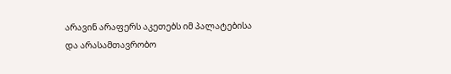არავინ არაფერს აკეთებს იმ პალატებისა და არასამთავრობო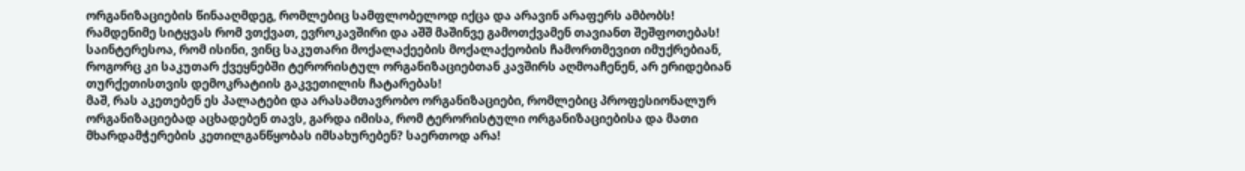ორგანიზაციების წინააღმდეგ, რომლებიც სამფლობელოდ იქცა და არავინ არაფერს ამბობს! რამდენიმე სიტყვას რომ ვთქვათ, ევროკავშირი და აშშ მაშინვე გამოთქვამენ თავიანთ შეშფოთებას! საინტერესოა, რომ ისინი, ვინც საკუთარი მოქალაქეების მოქალაქეობის ჩამორთმევით იმუქრებიან, როგორც კი საკუთარ ქვეყნებში ტერორისტულ ორგანიზაციებთან კავშირს აღმოაჩენენ, არ ერიდებიან თურქეთისთვის დემოკრატიის გაკვეთილის ჩატარებას!
მაშ, რას აკეთებენ ეს პალატები და არასამთავრობო ორგანიზაციები, რომლებიც პროფესიონალურ ორგანიზაციებად აცხადებენ თავს, გარდა იმისა, რომ ტერორისტული ორგანიზაციებისა და მათი მხარდამჭერების კეთილგანწყობას იმსახურებენ? საერთოდ არა!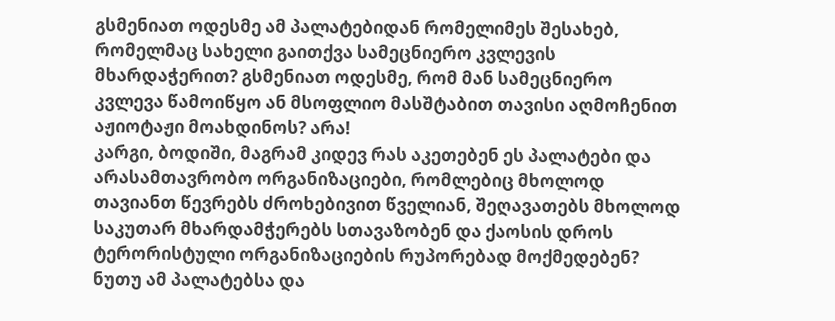გსმენიათ ოდესმე ამ პალატებიდან რომელიმეს შესახებ, რომელმაც სახელი გაითქვა სამეცნიერო კვლევის მხარდაჭერით? გსმენიათ ოდესმე, რომ მან სამეცნიერო კვლევა წამოიწყო ან მსოფლიო მასშტაბით თავისი აღმოჩენით აჟიოტაჟი მოახდინოს? არა!
კარგი, ბოდიში, მაგრამ კიდევ რას აკეთებენ ეს პალატები და არასამთავრობო ორგანიზაციები, რომლებიც მხოლოდ თავიანთ წევრებს ძროხებივით წველიან, შეღავათებს მხოლოდ საკუთარ მხარდამჭერებს სთავაზობენ და ქაოსის დროს ტერორისტული ორგანიზაციების რუპორებად მოქმედებენ?
ნუთუ ამ პალატებსა და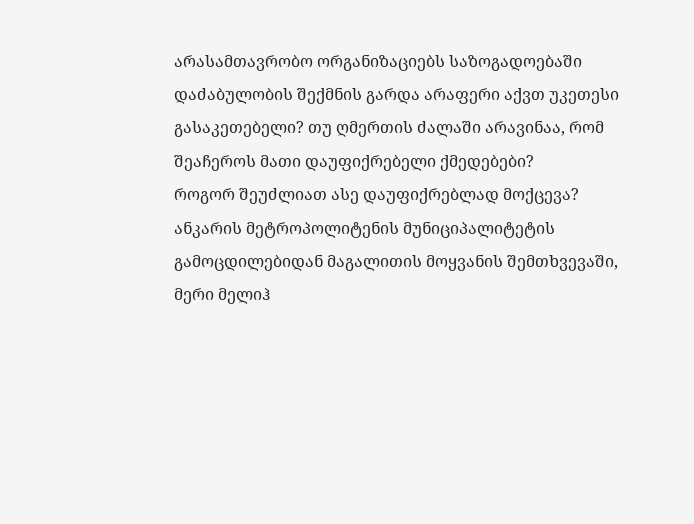არასამთავრობო ორგანიზაციებს საზოგადოებაში დაძაბულობის შექმნის გარდა არაფერი აქვთ უკეთესი გასაკეთებელი? თუ ღმერთის ძალაში არავინაა, რომ შეაჩეროს მათი დაუფიქრებელი ქმედებები?
როგორ შეუძლიათ ასე დაუფიქრებლად მოქცევა?
ანკარის მეტროპოლიტენის მუნიციპალიტეტის გამოცდილებიდან მაგალითის მოყვანის შემთხვევაში, მერი მელიჰ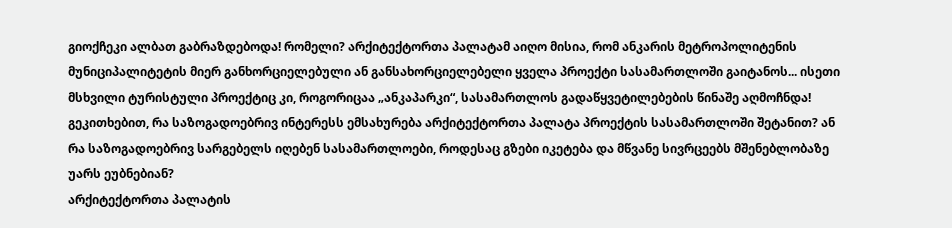გიოქჩეკი ალბათ გაბრაზდებოდა! რომელი? არქიტექტორთა პალატამ აიღო მისია, რომ ანკარის მეტროპოლიტენის მუნიციპალიტეტის მიერ განხორციელებული ან განსახორციელებელი ყველა პროექტი სასამართლოში გაიტანოს... ისეთი მსხვილი ტურისტული პროექტიც კი, როგორიცაა „ანკაპარკი“, სასამართლოს გადაწყვეტილებების წინაშე აღმოჩნდა! გეკითხებით, რა საზოგადოებრივ ინტერესს ემსახურება არქიტექტორთა პალატა პროექტის სასამართლოში შეტანით? ან რა საზოგადოებრივ სარგებელს იღებენ სასამართლოები, როდესაც გზები იკეტება და მწვანე სივრცეებს მშენებლობაზე უარს ეუბნებიან?
არქიტექტორთა პალატის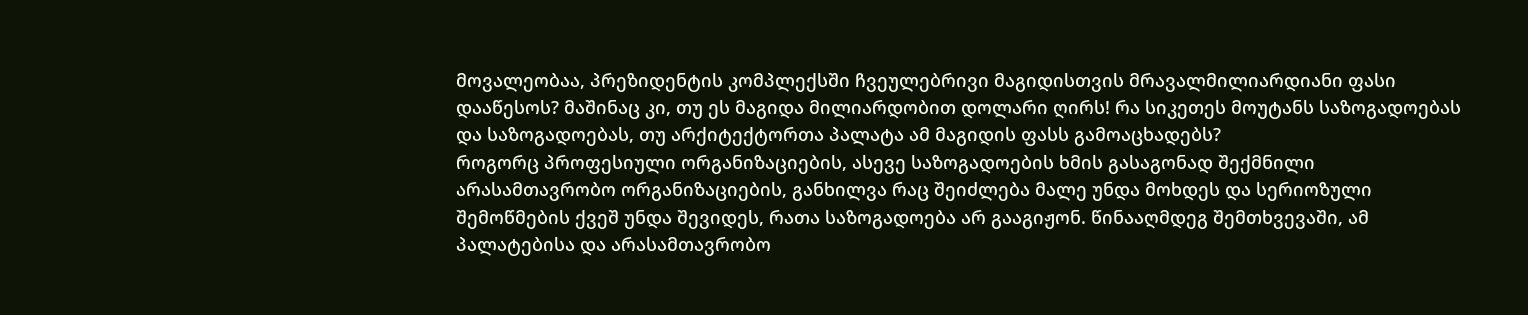მოვალეობაა, პრეზიდენტის კომპლექსში ჩვეულებრივი მაგიდისთვის მრავალმილიარდიანი ფასი დააწესოს? მაშინაც კი, თუ ეს მაგიდა მილიარდობით დოლარი ღირს! რა სიკეთეს მოუტანს საზოგადოებას და საზოგადოებას, თუ არქიტექტორთა პალატა ამ მაგიდის ფასს გამოაცხადებს?
როგორც პროფესიული ორგანიზაციების, ასევე საზოგადოების ხმის გასაგონად შექმნილი არასამთავრობო ორგანიზაციების, განხილვა რაც შეიძლება მალე უნდა მოხდეს და სერიოზული შემოწმების ქვეშ უნდა შევიდეს, რათა საზოგადოება არ გააგიჟონ. წინააღმდეგ შემთხვევაში, ამ პალატებისა და არასამთავრობო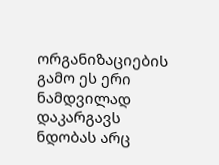ორგანიზაციების გამო ეს ერი ნამდვილად დაკარგავს ნდობას არც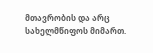მთავრობის და არც სახელმწიფოს მიმართ.